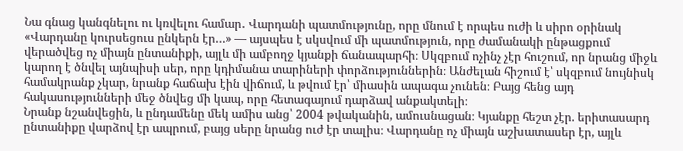Նա գնաց կանգնելու ու կռվելու համար․ Վարդանի պատմությունը, որը մնում է որպես ուժի և սիրո օրինակ
«Վարդանը կուրսեցուս ընկերն էր…» — այսպես է սկսվում մի պատմություն, որը ժամանակի ընթացքում վերածվեց ոչ միայն ընտանիքի, այլև մի ամբողջ կյանքի ճանապարհի։ Սկզբում ոչինչ չէր հուշում, որ նրանց միջև կարող է ծնվել այնպիսի սեր, որը կդիմանա տարիների փորձություններին։ Անժելան հիշում է՝ սկզբում նույնիսկ համակրանք չկար, նրանք հաճախ էին վիճում, և թվում էր՝ միասին ապագա չունեն։ Բայց հենց այդ հակասությունների մեջ ծնվեց մի կապ, որը հետագայում դարձավ անքակտելի։
Նրանք նշանվեցին, և ընդամենը մեկ ամիս անց՝ 2004 թվականին, ամուսնացան։ Կյանքը հեշտ չէր. երիտասարդ ընտանիքը վարձով էր ապրում, բայց սերը նրանց ուժ էր տալիս։ Վարդանը ոչ միայն աշխատասեր էր, այլև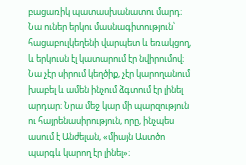բացառիկ պատասխանատու մարդ։ Նա ուներ երկու մասնագիտություն՝ հացաբուլկեղենի վարպետ և եռակցող, և երկուսն էլ կատարում էր նվիրումով։ Նա չէր սիրում կեղծիք, չէր կարողանում խաբել և ամեն ինչում ձգտում էր լինել արդար։ Նրա մեջ կար մի պարզություն ու հայրենասիրություն, որը, ինչպես ասում է Անժելան, «միայն Աստծո պարգև կարող էր լինել»։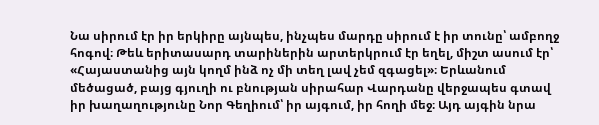Նա սիրում էր իր երկիրը այնպես, ինչպես մարդը սիրում է իր տունը՝ ամբողջ հոգով։ Թեև երիտասարդ տարիներին արտերկրում էր եղել, միշտ ասում էր՝ «Հայաստանից այն կողմ ինձ ոչ մի տեղ լավ չեմ զգացել»։ Երևանում մեծացած, բայց գյուղի ու բնության սիրահար Վարդանը վերջապես գտավ իր խաղաղությունը Նոր Գեղիում՝ իր այգում, իր հողի մեջ։ Այդ այգին նրա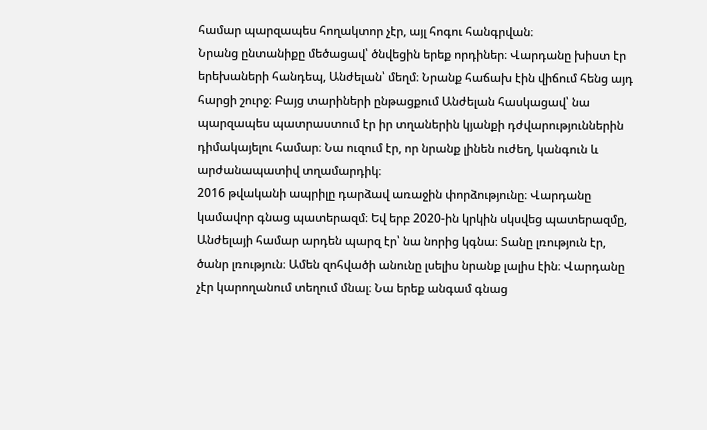համար պարզապես հողակտոր չէր, այլ հոգու հանգրվան։
Նրանց ընտանիքը մեծացավ՝ ծնվեցին երեք որդիներ։ Վարդանը խիստ էր երեխաների հանդեպ, Անժելան՝ մեղմ։ Նրանք հաճախ էին վիճում հենց այդ հարցի շուրջ։ Բայց տարիների ընթացքում Անժելան հասկացավ՝ նա պարզապես պատրաստում էր իր տղաներին կյանքի դժվարություններին դիմակայելու համար։ Նա ուզում էր, որ նրանք լինեն ուժեղ, կանգուն և արժանապատիվ տղամարդիկ։
2016 թվականի ապրիլը դարձավ առաջին փորձությունը։ Վարդանը կամավոր գնաց պատերազմ։ Եվ երբ 2020-ին կրկին սկսվեց պատերազմը, Անժելայի համար արդեն պարզ էր՝ նա նորից կգնա։ Տանը լռություն էր, ծանր լռություն։ Ամեն զոհվածի անունը լսելիս նրանք լալիս էին։ Վարդանը չէր կարողանում տեղում մնալ։ Նա երեք անգամ գնաց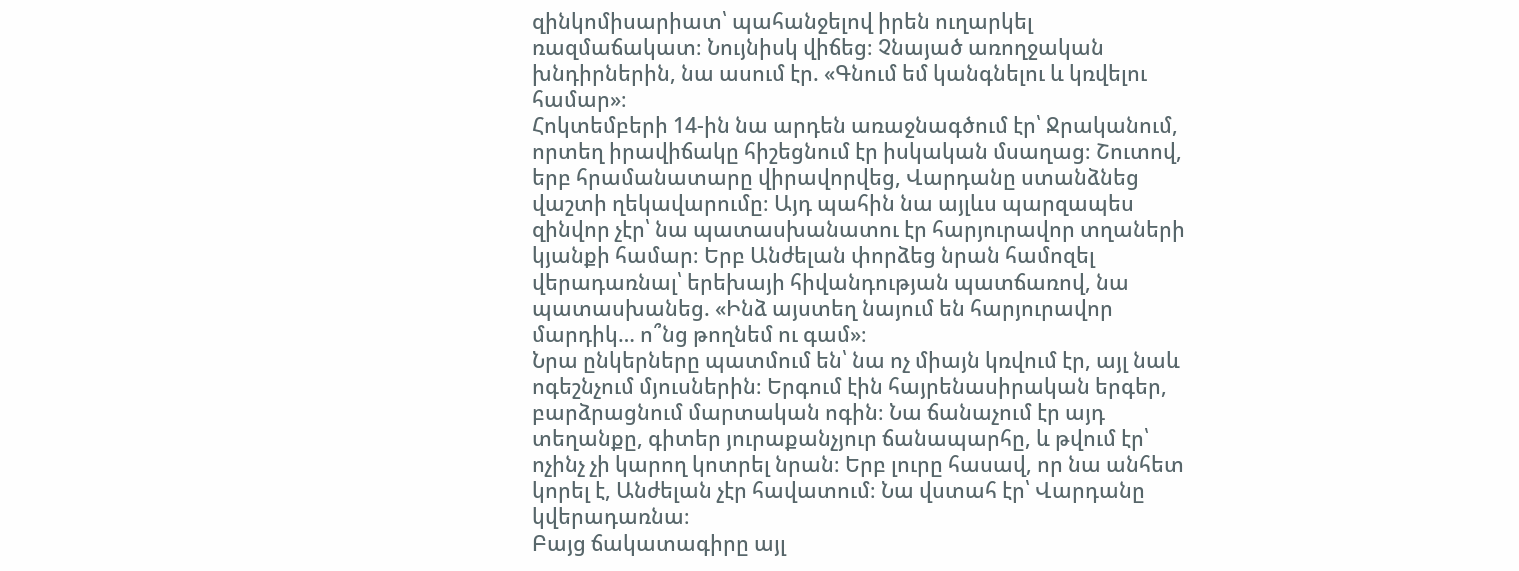զինկոմիսարիատ՝ պահանջելով իրեն ուղարկել ռազմաճակատ։ Նույնիսկ վիճեց։ Չնայած առողջական խնդիրներին, նա ասում էր. «Գնում եմ կանգնելու և կռվելու համար»։
Հոկտեմբերի 14-ին նա արդեն առաջնագծում էր՝ Ջրականում, որտեղ իրավիճակը հիշեցնում էր իսկական մսաղաց։ Շուտով, երբ հրամանատարը վիրավորվեց, Վարդանը ստանձնեց վաշտի ղեկավարումը։ Այդ պահին նա այլևս պարզապես զինվոր չէր՝ նա պատասխանատու էր հարյուրավոր տղաների կյանքի համար։ Երբ Անժելան փորձեց նրան համոզել վերադառնալ՝ երեխայի հիվանդության պատճառով, նա պատասխանեց. «Ինձ այստեղ նայում են հարյուրավոր մարդիկ… ո՞նց թողնեմ ու գամ»։
Նրա ընկերները պատմում են՝ նա ոչ միայն կռվում էր, այլ նաև ոգեշնչում մյուսներին։ Երգում էին հայրենասիրական երգեր, բարձրացնում մարտական ոգին։ Նա ճանաչում էր այդ տեղանքը, գիտեր յուրաքանչյուր ճանապարհը, և թվում էր՝ ոչինչ չի կարող կոտրել նրան։ Երբ լուրը հասավ, որ նա անհետ կորել է, Անժելան չէր հավատում։ Նա վստահ էր՝ Վարդանը կվերադառնա։
Բայց ճակատագիրը այլ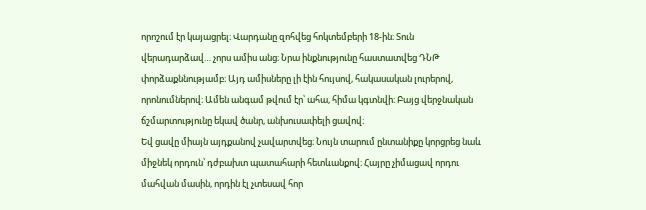որոշում էր կայացրել։ Վարդանը զոհվեց հոկտեմբերի 18-ին։ Տուն վերադարձավ… չորս ամիս անց։ Նրա ինքնությունը հաստատվեց ԴՆԹ փորձաքննությամբ։ Այդ ամիսները լի էին հույսով, հակասական լուրերով, որոնումներով։ Ամեն անգամ թվում էր՝ ահա, հիմա կգտնվի։ Բայց վերջնական ճշմարտությունը եկավ ծանր, անխուսափելի ցավով։
Եվ ցավը միայն այդքանով չավարտվեց։ Նույն տարում ընտանիքը կորցրեց նաև միջնեկ որդուն՝ դժբախտ պատահարի հետևանքով։ Հայրը չիմացավ որդու մահվան մասին, որդին էլ չտեսավ հոր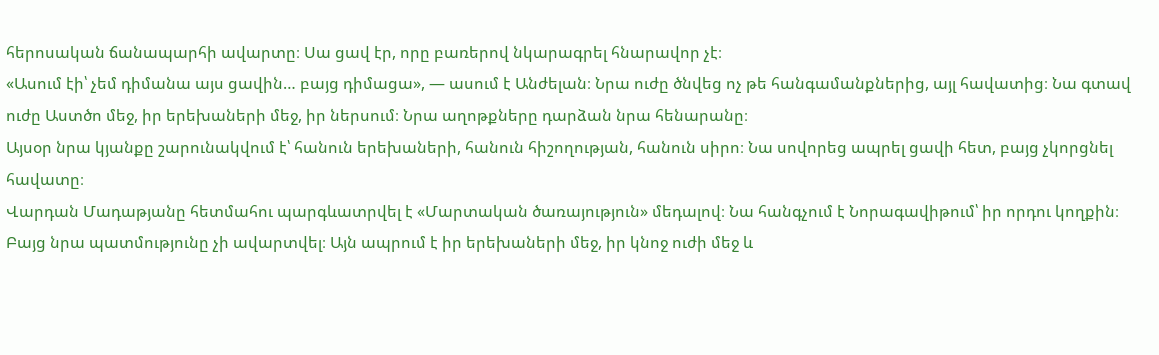հերոսական ճանապարհի ավարտը։ Սա ցավ էր, որը բառերով նկարագրել հնարավոր չէ։
«Ասում էի՝ չեմ դիմանա այս ցավին… բայց դիմացա», — ասում է Անժելան։ Նրա ուժը ծնվեց ոչ թե հանգամանքներից, այլ հավատից։ Նա գտավ ուժը Աստծո մեջ, իր երեխաների մեջ, իր ներսում։ Նրա աղոթքները դարձան նրա հենարանը։
Այսօր նրա կյանքը շարունակվում է՝ հանուն երեխաների, հանուն հիշողության, հանուն սիրո։ Նա սովորեց ապրել ցավի հետ, բայց չկորցնել հավատը։
Վարդան Մադաթյանը հետմահու պարգևատրվել է «Մարտական ծառայություն» մեդալով։ Նա հանգչում է Նորագավիթում՝ իր որդու կողքին։ Բայց նրա պատմությունը չի ավարտվել։ Այն ապրում է իր երեխաների մեջ, իր կնոջ ուժի մեջ և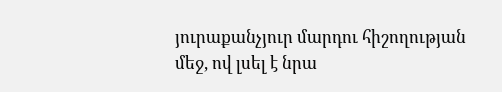յուրաքանչյուր մարդու հիշողության մեջ, ով լսել է նրա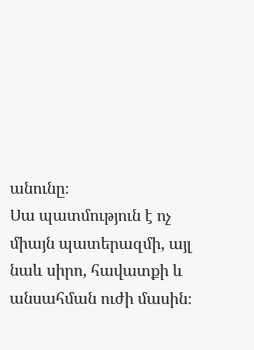անունը։
Սա պատմություն է ոչ միայն պատերազմի, այլ նաև սիրո, հավատքի և անսահման ուժի մասին։